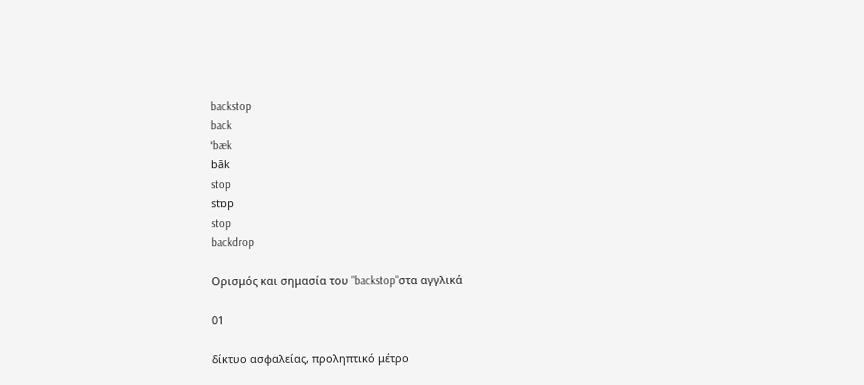backstop
back
ˈbæk
bāk
stop
stɒp
stop
backdrop

Ορισμός και σημασία του "backstop"στα αγγλικά

01

δίκτυο ασφαλείας, προληπτικό μέτρο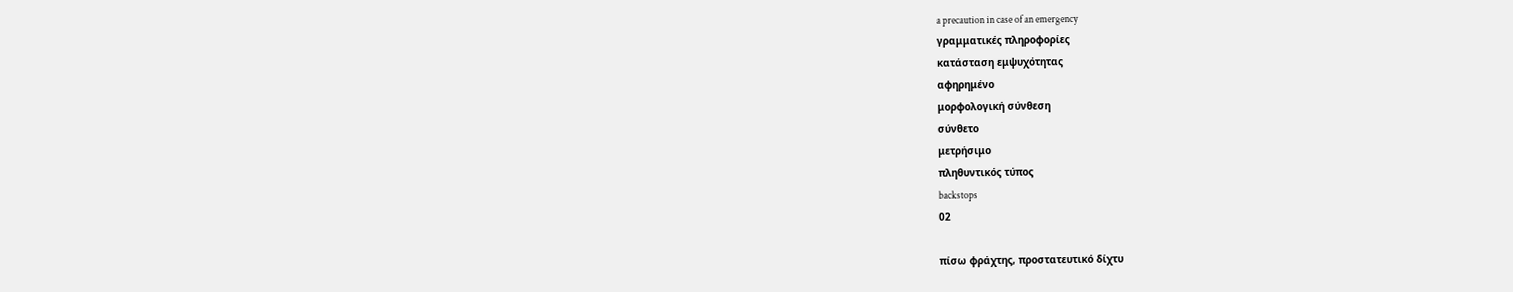a precaution in case of an emergency
γραμματικές πληροφορίες
κατάσταση εμψυχότητας
αφηρημένο
μορφολογική σύνθεση
σύνθετο
μετρήσιμο
πληθυντικός τύπος
backstops
02

πίσω φράχτης, προστατευτικό δίχτυ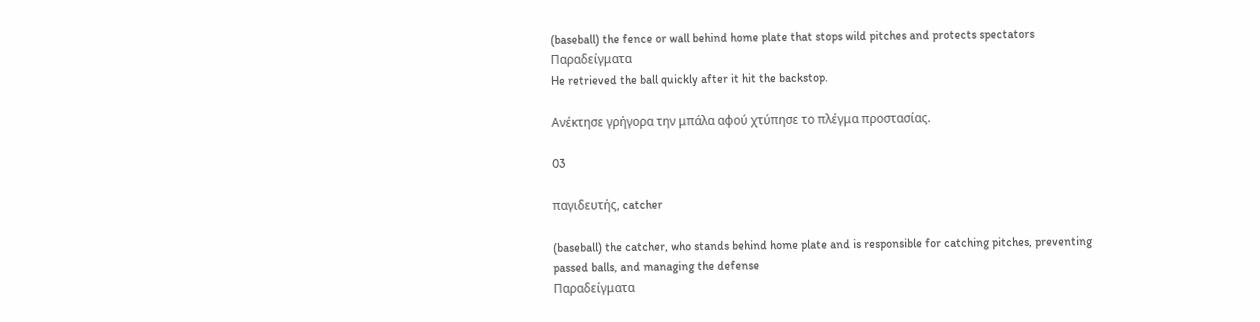(baseball) the fence or wall behind home plate that stops wild pitches and protects spectators
Παραδείγματα
He retrieved the ball quickly after it hit the backstop.

Ανέκτησε γρήγορα την μπάλα αφού χτύπησε το πλέγμα προστασίας.

03

παγιδευτής, catcher

(baseball) the catcher, who stands behind home plate and is responsible for catching pitches, preventing passed balls, and managing the defense
Παραδείγματα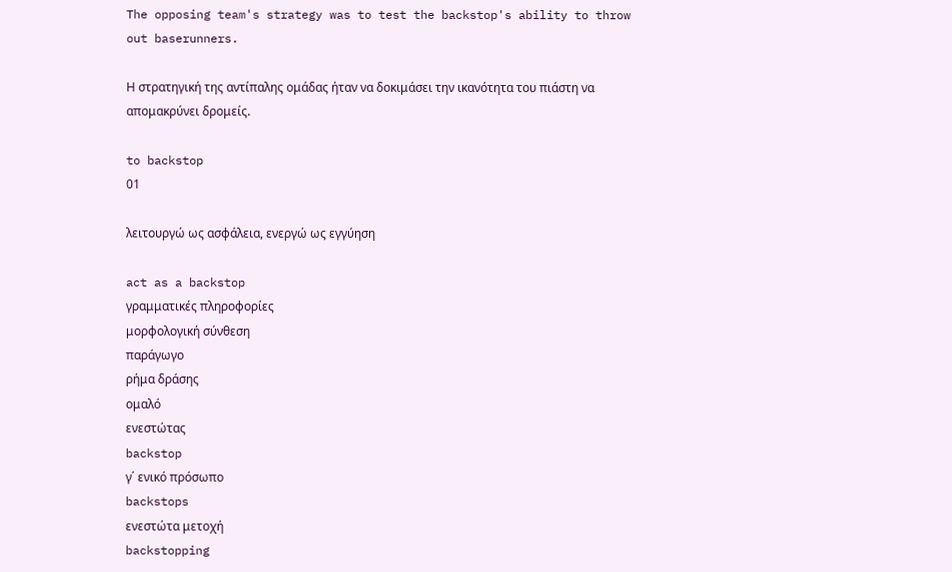The opposing team's strategy was to test the backstop's ability to throw out baserunners.

Η στρατηγική της αντίπαλης ομάδας ήταν να δοκιμάσει την ικανότητα του πιάστη να απομακρύνει δρομείς.

to backstop
01

λειτουργώ ως ασφάλεια, ενεργώ ως εγγύηση

act as a backstop
γραμματικές πληροφορίες
μορφολογική σύνθεση
παράγωγο
ρήμα δράσης
ομαλό
ενεστώτας
backstop
γ΄ ενικό πρόσωπο
backstops
ενεστώτα μετοχή
backstopping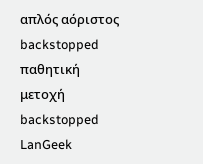απλός αόριστος
backstopped
παθητική μετοχή
backstopped
LanGeek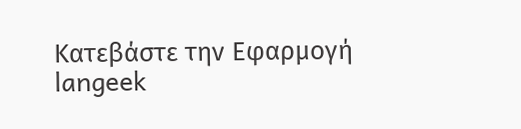Κατεβάστε την Εφαρμογή
langeek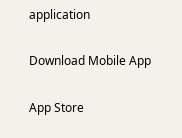application

Download Mobile App

App Store